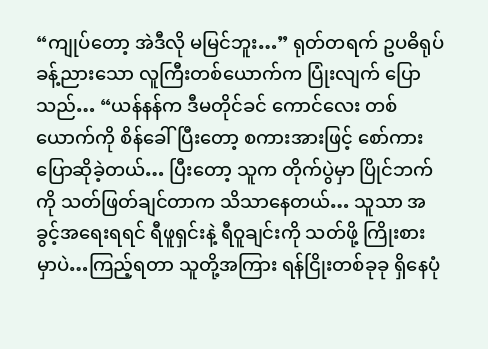“ကျုပ်တော့ အဲဒီလို မမြင်ဘူး…” ရုတ်တရက် ဥပဓိရုပ် ခန့်ညားသော လူကြီးတစ်ယောက်က ပြုံးလျက် ပြောသည်… “ယန်နန်က ဒီမတိုင်ခင် ကောင်လေး တစ်ယောက်ကို စိန်ခေါ်ပြီးတော့ စကားအားဖြင့် စော်ကား ပြောဆိုခဲ့တယ်… ပြီးတော့ သူက တိုက်ပွဲမှာ ပြိုင်ဘက်ကို သတ်ဖြတ်ချင်တာက သိသာနေတယ်… သူသာ အခွင့်အရေးရရင် ရီဖူရှင်းနဲ့ ရီဝူချင်းကို သတ်ဖို့ ကြိုးစားမှာပဲ…ကြည့်ရတာ သူတို့အကြား ရန်ငြိုးတစ်ခုခု ရှိနေပုံ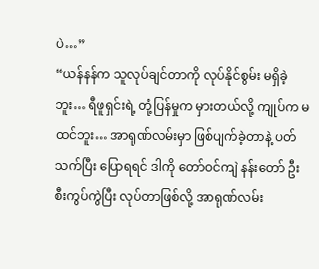ပဲ…”
“ယန်နန်က သူလုပ်ချင်တာကို လုပ်နိုင်စွမ်း မရှိခဲ့ဘူး… ရီဖူရှင်းရဲ့ တုံ့ပြန်မှုက မှားတယ်လို့ ကျုပ်က မထင်ဘူး… အာရုဏ်လမ်းမှာ ဖြစ်ပျက်ခဲ့တာနဲ့ ပတ်သက်ပြီး ပြောရရင် ဒါကို တော်ဝင်ကျဲ နန်းတော် ဦးစီးကွပ်ကွဲပြီး လုပ်တာဖြစ်လို့ အာရုဏ်လမ်း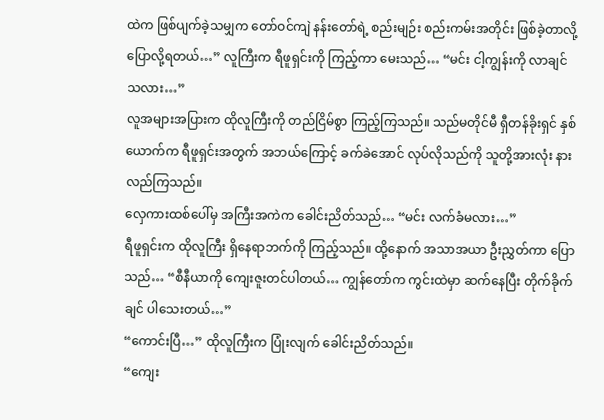ထဲက ဖြစ်ပျက်ခဲ့သမျှက တော်ဝင်ကျဲ နန်းတော်ရဲ့ စည်းမျဉ်း စည်းကမ်းအတိုင်း ဖြစ်ခဲ့တာလို့ ပြောလို့ရတယ်…” လူကြီးက ရီဖူရှင်းကို ကြည့်ကာ မေးသည်… “မင်း ငါ့ကျွန်းကို လာချင်သလား…”
လူအများအပြားက ထိုလူကြီးကို တည်ငြိမ်စွာ ကြည့်ကြသည်။ သည်မတိုင်မီ ရှီတန်ခိုးရှင် နှစ်ယောက်က ရီဖူရှင်းအတွက် အဘယ်ကြောင့် ခက်ခဲအောင် လုပ်လိုသည်ကို သူတို့အားလုံး နားလည်ကြသည်။
လှေကားထစ်ပေါ်မှ အကြီးအကဲက ခေါင်းညိတ်သည်… “မင်း လက်ခံမလား…”
ရီဖူရှင်းက ထိုလူကြီး ရှိနေရာဘက်ကို ကြည့်သည်။ ထို့နောက် အသာအယာ ဦးညွှတ်ကာ ပြောသည်… “စီနီယာကို ကျေးဇူးတင်ပါတယ်… ကျွန်တော်က ကွင်းထဲမှာ ဆက်နေပြီး တိုက်ခိုက်ချင် ပါသေးတယ်…”
“ကောင်းပြီ…” ထိုလူကြီးက ပြုံးလျက် ခေါင်းညိတ်သည်။
“ကျေး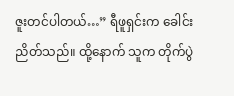ဇူးတင်ပါတယ်…” ရီဖူရှင်းက ခေါင်းညိတ်သည်။ ထို့နောက် သူက တိုက်ပွဲ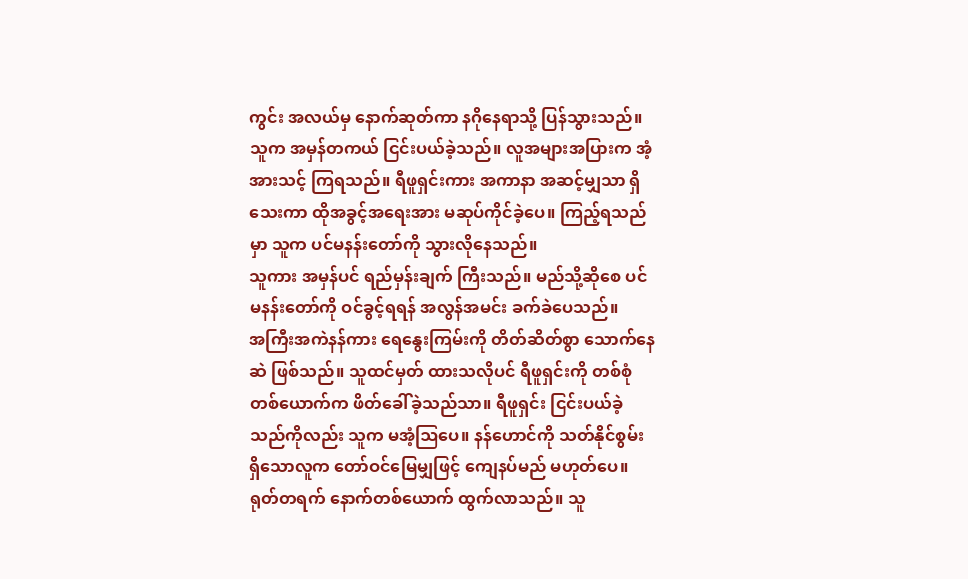ကွင်း အလယ်မှ နောက်ဆုတ်ကာ နဂိုနေရာသို့ ပြန်သွားသည်။
သူက အမှန်တကယ် ငြင်းပယ်ခဲ့သည်။ လူအများအပြားက အံ့အားသင့် ကြရသည်။ ရီဖူရှင်းကား အကာနာ အဆင့်မျှသာ ရှိသေးကာ ထိုအခွင့်အရေးအား မဆုပ်ကိုင်ခဲ့ပေ။ ကြည့်ရသည်မှာ သူက ပင်မနန်းတော်ကို သွားလိုနေသည်။
သူကား အမှန်ပင် ရည်မှန်းချက် ကြီးသည်။ မည်သို့ဆိုစေ ပင်မနန်းတော်ကို ဝင်ခွင့်ရရန် အလွန်အမင်း ခက်ခဲပေသည်။
အကြီးအကဲနန်ကား ရေနွေးကြမ်းကို တိတ်ဆိတ်စွာ သောက်နေဆဲ ဖြစ်သည်။ သူထင်မှတ် ထားသလိုပင် ရီဖူရှင်းကို တစ်စုံတစ်ယောက်က ဖိတ်ခေါ်ခဲ့သည်သာ။ ရီဖူရှင်း ငြင်းပယ်ခဲ့သည်ကိုလည်း သူက မအံ့ဩပေ။ နန်ဟောင်ကို သတ်နိုင်စွမ်း ရှိသောလူက တော်ဝင်မြေမျှဖြင့် ကျေနပ်မည် မဟုတ်ပေ။
ရုတ်တရက် နောက်တစ်ယောက် ထွက်လာသည်။ သူ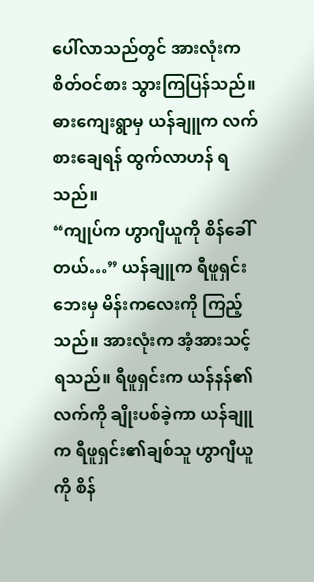ပေါ်လာသည်တွင် အားလုံးက စိတ်ဝင်စား သွားကြပြန်သည်။ ဓားကျေးရွာမှ ယန်ချူက လက်စားချေရန် ထွက်လာဟန် ရသည်။
“ကျုပ်က ဟွာဂျီယူကို စိန်ခေါ်တယ်…” ယန်ချူက ရီဖူရှင်းဘေးမှ မိန်းကလေးကို ကြည့်သည်။ အားလုံးက အံ့အားသင့်ရသည်။ ရီဖူရှင်းက ယန်နန်၏လက်ကို ချိုးပစ်ခဲ့ကာ ယန်ချူက ရီဖူရှင်း၏ချစ်သူ ဟွာဂျီယူကို စိန်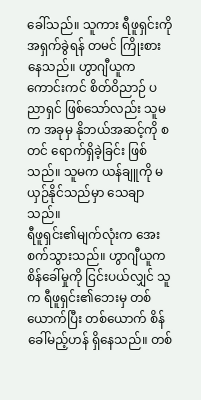ခေါ်သည်။ သူကား ရီဖူရှင်းကို အရှက်ခွဲရန် တမင် ကြိုးစားနေသည်။ ဟွာဂျီယူက ကောင်းကင် စိတ်ဝိညာဉ် ပညာရှင် ဖြစ်သော်လည်း သူမက အခုမှ နိုဘယ်အဆင့်ကို စတင် ရောက်ရှိခဲ့ခြင်း ဖြစ်သည်။ သူမက ယန်ချူကို မယှဉ်နိုင်သည်မှာ သေချာသည်။
ရီဖူရှင်း၏မျက်လုံးက အေးစက်သွားသည်။ ဟွာဂျီယူက စိန်ခေါ်မှုကို ငြင်းပယ်လျှင် သူက ရီဖူရှင်း၏ဘေးမှ တစ်ယောက်ပြီး တစ်ယောက် စိန်ခေါ်မည့်ဟန် ရှိနေသည်။ တစ်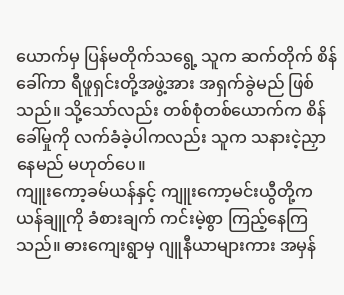ယောက်မှ ပြန်မတိုက်သရွေ့ သူက ဆက်တိုက် စိန်ခေါ်ကာ ရီဖူရှင်းတို့အဖွဲ့အား အရှက်ခွဲမည် ဖြစ်သည်။ သို့သော်လည်း တစ်စုံတစ်ယောက်က စိန်ခေါ်မှုကို လက်ခံခဲ့ပါကလည်း သူက သနားငဲ့ညှာနေမည် မဟုတ်ပေ။
ကျူးကော့ခမ်ယန်နှင့် ကျူးကော့မင်းယွီတို့က ယန်ချူကို ခံစားချက် ကင်းမဲ့စွာ ကြည့်နေကြသည်။ ဓားကျေးရွာမှ ဂျူနီယာများကား အမှန်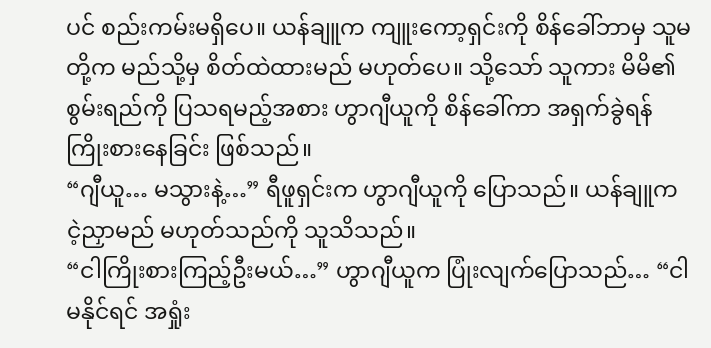ပင် စည်းကမ်းမရှိပေ။ ယန်ချူက ကျူးကော့ရှင်းကို စိန်ခေါ်ဘာမှ သူမတို့က မည်သို့မှ စိတ်ထဲထားမည် မဟုတ်ပေ။ သို့သော် သူကား မိမိ၏စွမ်းရည်ကို ပြသရမည့်အစား ဟွာဂျီယူကို စိန်ခေါ်ကာ အရှက်ခွဲရန် ကြိုးစားနေခြင်း ဖြစ်သည်။
“ဂျီယူ… မသွားနဲ့…” ရီဖူရှင်းက ဟွာဂျီယူကို ပြောသည်။ ယန်ချူက ငဲ့ညှာမည် မဟုတ်သည်ကို သူသိသည်။
“ငါကြိုးစားကြည့်ဦးမယ်…” ဟွာဂျီယူက ပြုံးလျက်ပြောသည်… “ငါမနိုင်ရင် အရှုံး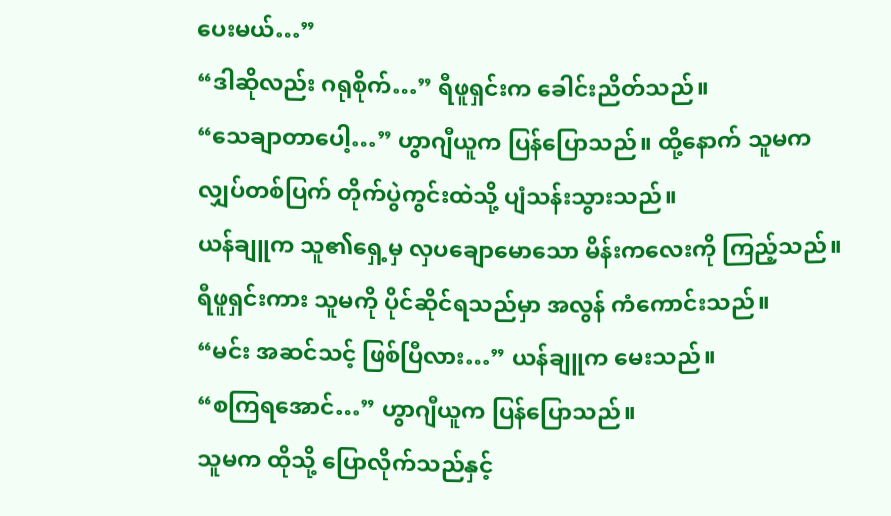ပေးမယ်…”
“ဒါဆိုလည်း ဂရုစိုက်…” ရီဖူရှင်းက ခေါင်းညိတ်သည်။
“သေချာတာပေါ့…” ဟွာဂျီယူက ပြန်ပြောသည်။ ထို့နောက် သူမက လျှပ်တစ်ပြက် တိုက်ပွဲကွင်းထဲသို့ ပျံသန်းသွားသည်။
ယန်ချူက သူ၏ရှေ့မှ လှပချောမောသော မိန်းကလေးကို ကြည့်သည်။ ရီဖူရှင်းကား သူမကို ပိုင်ဆိုင်ရသည်မှာ အလွန် ကံကောင်းသည်။
“မင်း အဆင်သင့် ဖြစ်ပြီလား…” ယန်ချူက မေးသည်။
“စကြရအောင်…” ဟွာဂျီယူက ပြန်ပြောသည်။
သူမက ထိုသို့ ပြောလိုက်သည်နှင့်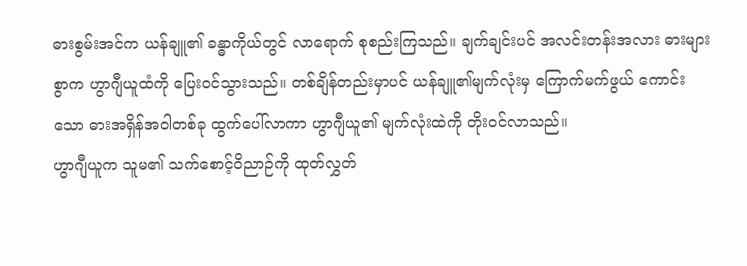ဓားစွမ်းအင်က ယန်ချူ၏ ခန္ဓာကိုယ်တွင် လာရောက် စုစည်းကြသည်။ ချက်ချင်းပင် အလင်းတန်းအလား ဓားများစွာက ဟွာဂျီယူထံကို ပြေးဝင်သွားသည်။ တစ်ချိန်တည်းမှာပင် ယန်ချူ၏မျက်လုံးမှ ကြောက်မက်ဖွယ် ကောင်းသော ဓားအရှိန်အဝါတစ်ခု ထွက်ပေါ်လာကာ ဟွာဂျီယူ၏ မျက်လုံးထဲကို တိုးဝင်လာသည်။
ဟွာဂျီယူက သူမ၏ သက်စောင့်ဝိညာဉ်ကို ထုတ်လွှတ်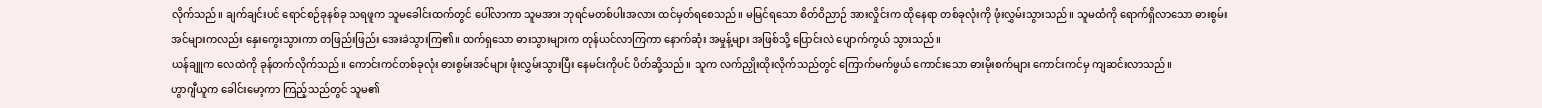လိုက်သည်။ ချက်ချင်းပင် ရောင်စဉ်ခုနစ်ခု သရဖူက သူမခေါင်းထက်တွင် ပေါ်လာကာ သူမအား ဘုရင်မတစ်ပါးအလား ထင်မှတ်ရစေသည်။ မမြင်ရသော စိတ်ဝိညာဉ် အားလှိုင်းက ထိုနေရာ တစ်ခုလုံးကို ဖုံးလွှမ်းသွားသည်။ သူမထံကို ရောက်ရှိလာသော ဓားစွမ်းအင်များကလည်း နှေးကွေးသွားကာ တဖြည်းဖြည်း အေးခဲသွားကြ၏။ ထက်ရှသော ဓားသွားများက တုန်ယင်လာကြကာ နောက်ဆုံး အမှုန့်များ အဖြစ်သို့ ပြောင်းလဲ ပျောက်ကွယ် သွားသည်။
ယန်ချူက လေထဲကို ခုန်တက်လိုက်သည်။ ကောင်းကင်တစ်ခုလုံး ဓားစွမ်းအင်များ ဖုံးလွှမ်းသွားပြီး နေမင်းကိုပင် ပိတ်ဆို့သည်။ သူက လက်ညှိုးထိုးလိုက်သည်တွင် ကြောက်မက်ဖွယ် ကောင်းသော ဓားမိုးစက်များ ကောင်းကင်မှ ကျဆင်းလာသည်။
ဟွာဂျီယူက ခေါင်းမော့ကာ ကြည့်သည်တွင် သူမ၏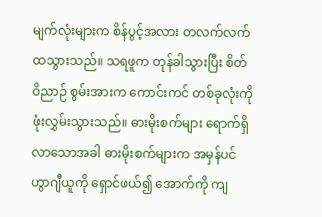မျက်လုံးများက စိန်ပွင့်အလား တလက်လက် ထသွားသည်။ သရဖူက တုန်ခါသွားပြီး စိတ်ဝိညာဉ် စွမ်းအားက ကောင်းကင် တစ်ခုလုံးကို ဖုံးလွှမ်းသွားသည်။ ဓားမိုးစက်များ ရောက်ရှိလာသောအခါ ဓားမိုးစက်များက အမှန်ပင် ဟွာဂျီယူကို ရှောင်ဖယ်၍ အောက်ကို ကျ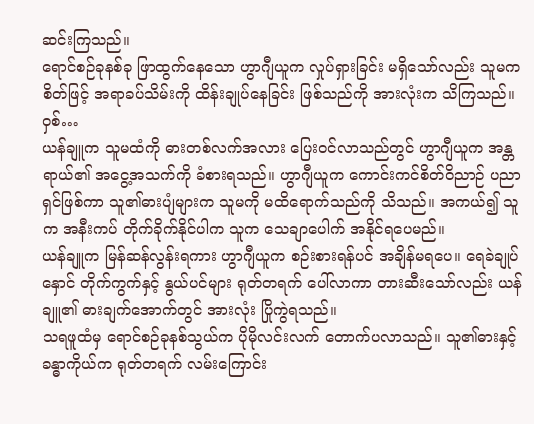ဆင်းကြသည်။
ရောင်စဉ်ခုနစ်ခု ဖြာထွက်နေသော ဟွာဂျီယူက လှုပ်ရှားခြင်း မရှိသော်လည်း သူမက စိတ်ဖြင့် အရာခပ်သိမ်းကို ထိန်းချုပ်နေခြင်း ဖြစ်သည်ကို အားလုံးက သိကြသည်။
ဝှစ်…
ယန်ချူက သူမထံကို ဓားတစ်လက်အလား ပြေးဝင်လာသည်တွင် ဟွာဂျီယူက အန္တရာယ်၏ အငွေ့အသက်ကို ခံစားရသည်။ ဟွာဂျီယူက ကောင်းကင်စိတ်ဝိညာဉ် ပညာရှင်ဖြစ်ကာ သူ၏ဓားပျံများက သူမကို မထိရောက်သည်ကို သိသည်။ အကယ်၍ သူက အနီးကပ် တိုက်ခိုက်နိုင်ပါက သူက သေချာပေါက် အနိုင်ရပေမည်။
ယန်ချူက မြန်ဆန်လွန်းရကား ဟွာဂျီယူက စဉ်းစားရန်ပင် အချိန်မရပေ။ ရေခဲချုပ်နှောင် တိုက်ကွက်နှင့် နွယ်ပင်များ ရုတ်တရက် ပေါ်လာကာ တားဆီးသော်လည်း ယန်ချူ၏ ဓားချက်အောက်တွင် အားလုံး ပြိုကွဲရသည်။
သရဖူထံမှ ရောင်စဉ်ခုနစ်သွယ်က ပိုမိုလင်းလက် တောက်ပလာသည်။ သူ၏ဓားနှင့်ခန္ဓာကိုယ်က ရုတ်တရက် လမ်းကြောင်း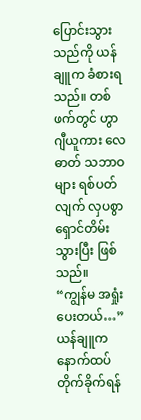ပြောင်းသွားသည်ကို ယန်ချူက ခံစားရသည်။ တစ်ဖက်တွင် ဟွာဂျီယူကား လေဓာတ် သဘာဝများ ရစ်ပတ်လျက် လှပစွာ ရှောင်တိမ်းသွားပြီး ဖြစ်သည်။
“ကျွန်မ အရှုံးပေးတယ်…” ယန်ချူက နောက်ထပ် တိုက်ခိုက်ရန်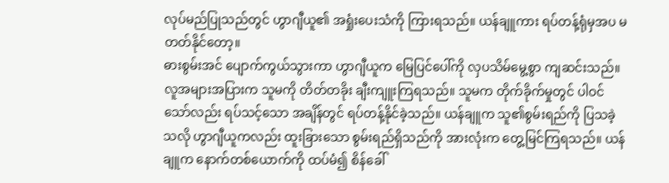လုပ်မည်ပြုသည်တွင် ဟွာဂျီယူ၏ အရှုံးပေးသံကို ကြားရသည်။ ယန်ချူကား ရပ်တန့်ရုံမှအပ မတတ်နိုင်တော့။
ဓားစွမ်းအင် ပျောက်ကွယ်သွားကာ ဟွာဂျီယူက မြေပြင်ပေါ်ကို လှပသိမ်မွေ့စွာ ကျဆင်းသည်။ လူအများအပြားက သူမကို တိတ်တခိုး ချီးကျူးကြရသည်။ သူမက တိုက်ခိုက်မှုတွင် ပါဝင်သော်လည်း ရပ်သင့်သော အချိန်တွင် ရပ်တန့်နိုင်ခဲ့သည်။ ယန်ချူက သူ၏စွမ်းရည်ကို ပြသခဲ့သလို ဟွာဂျီယူကလည်း ထူးခြားသော စွမ်းရည်ရှိသည်ကို အားလုံးက တွေ့မြင်ကြရသည်။ ယန်ချူက နောက်တစ်ယောက်ကို ထပ်မံ၍ စိန်ခေါ်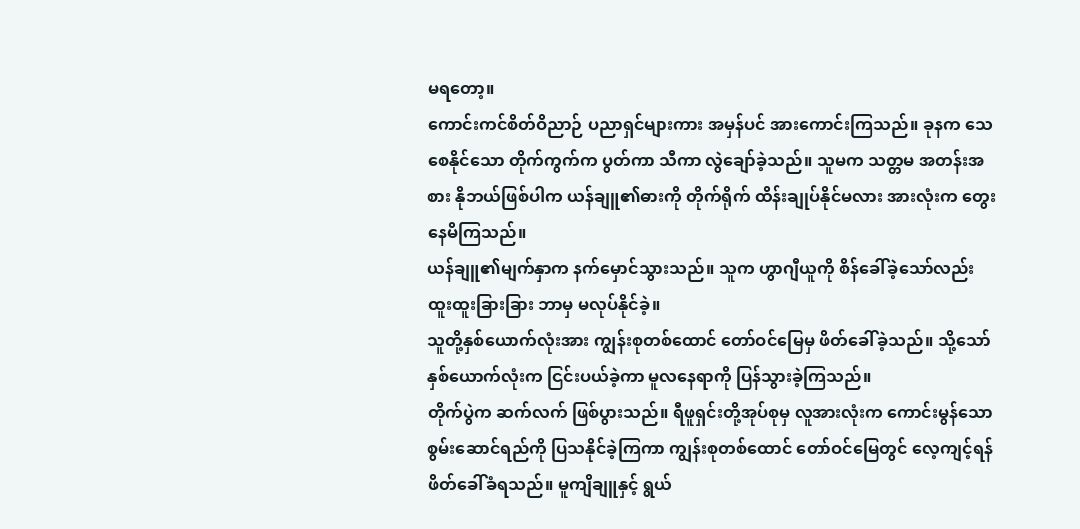မရတော့။
ကောင်းကင်စိတ်ဝိညာဉ် ပညာရှင်များကား အမှန်ပင် အားကောင်းကြသည်။ ခုနက သေစေနိုင်သော တိုက်ကွက်က ပွတ်ကာ သီကာ လွဲချော်ခဲ့သည်။ သူမက သတ္တမ အတန်းအစား နိုဘယ်ဖြစ်ပါက ယန်ချူ၏ဓားကို တိုက်ရိုက် ထိန်းချုပ်နိုင်မလား အားလုံးက တွေးနေမိကြသည်။
ယန်ချူ၏မျက်နှာက နက်မှောင်သွားသည်။ သူက ဟွာဂျီယူကို စိန်ခေါ်ခဲ့သော်လည်း ထူးထူးခြားခြား ဘာမှ မလုပ်နိုင်ခဲ့။
သူတို့နှစ်ယောက်လုံးအား ကျွန်းစုတစ်ထောင် တော်ဝင်မြေမှ ဖိတ်ခေါ်ခဲ့သည်။ သို့သော် နှစ်ယောက်လုံးက ငြင်းပယ်ခဲ့ကာ မူလနေရာကို ပြန်သွားခဲ့ကြသည်။
တိုက်ပွဲက ဆက်လက် ဖြစ်ပွားသည်။ ရီဖူရှင်းတို့အုပ်စုမှ လူအားလုံးက ကောင်းမွန်သော စွမ်းဆောင်ရည်ကို ပြသနိုင်ခဲ့ကြကာ ကျွန်းစုတစ်ထောင် တော်ဝင်မြေတွင် လေ့ကျင့်ရန် ဖိတ်ခေါ်ခံရသည်။ မူကျိချူနှင့် ရွယ်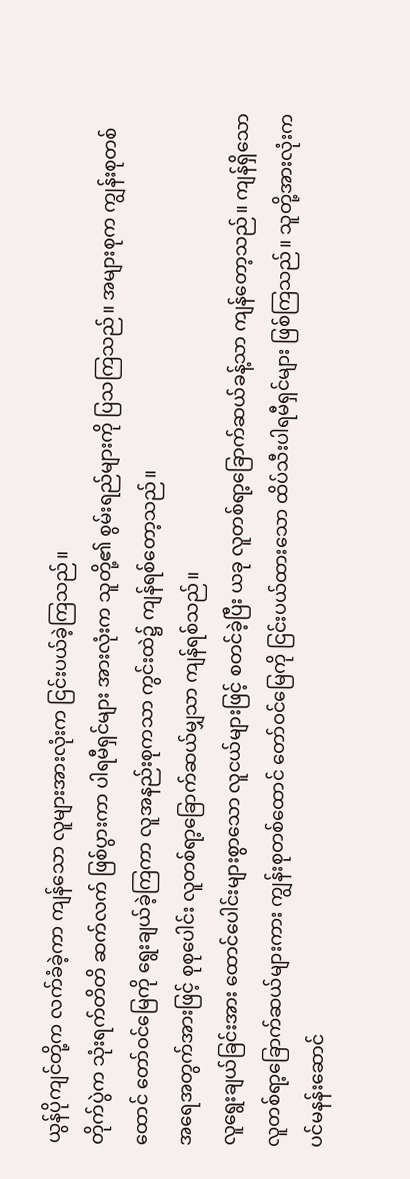ယွန်ပိုကျင်တို့က လက်ခံခဲ့ကာ ကျန်သော လူများအားလုံးက ငြင်းပယ်ခဲ့ကြသည်။
တိုက်ပွဲက သုံးရက်တိတိ ဆက်လက် ဖြစ်ပွားကာ ပါရမီရှင်များ အားလုံးက သူတို့၏ စွမ်းရည်များကို ပြသကြသည်။ အများစုက ကျွန်းစုတစ်ထောင် တော်ဝင်မြေကို ရွေးချယ်ခဲ့ကြကာ လူအနည်းစုကသာ ကွင်းထဲ၌ ကျန်ရစ်တော့သည်။
အရေအတွက်အားဖြင့် စုစုပေါင်း လူတစ်ရာ့ခြောက်ဆယ်မျှသာ ကျန်ရစ်သည်။
လူရွေးချယ်ခြင်းအား ထောင်ပေါင်းများစွာသော လူငယ်များဖြင့် စတင်ခဲ့ပြီး ယခု လူတစ်ရာ့ခြောက်ဆယ်ခန့်သာ ကျန်တော့သည်။ ကျန်ရှိသော လူတစ်ရာ့ခြောက်ဆယ်များကား ကျွန်းစုတစ်ထောင် တော်ဝင်မြေကို ငြင်းပယ်ထားသော ထိပ်သီးပါရမီရှင်များ ဖြစ်ကြသည်။ သူတို့အားလုံးက ပင်မနန်းဆောင်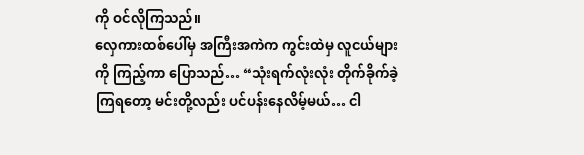ကို ဝင်လိုကြသည်။
လှေကားထစ်ပေါ်မှ အကြီးအကဲက ကွင်းထဲမှ လူငယ်များကို ကြည့်ကာ ပြောသည်… “သုံးရက်လုံးလုံး တိုက်ခိုက်ခဲ့ကြရတော့ မင်းတို့လည်း ပင်ပန်းနေလိမ့်မယ်… ငါ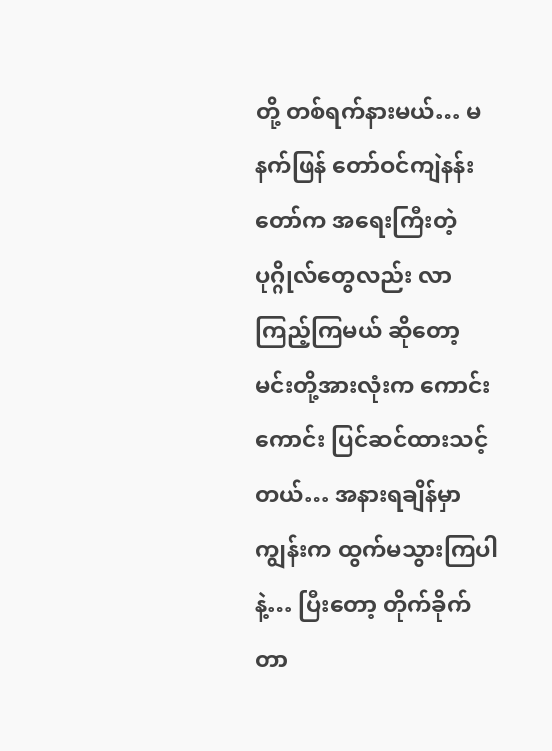တို့ တစ်ရက်နားမယ်… မနက်ဖြန် တော်ဝင်ကျဲနန်းတော်က အရေးကြီးတဲ့ ပုဂ္ဂိုလ်တွေလည်း လာကြည့်ကြမယ် ဆိုတော့ မင်းတို့အားလုံးက ကောင်းကောင်း ပြင်ဆင်ထားသင့်တယ်… အနားရချိန်မှာ ကျွန်းက ထွက်မသွားကြပါနဲ့… ပြီးတော့ တိုက်ခိုက်တာ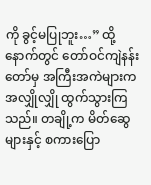ကို ခွင့်မပြုဘူး…” ထို့နောက်တွင် တော်ဝင်ကျဲနန်းတော်မှ အကြီးအကဲများက အလျှိုလျှို ထွက်သွားကြသည်။ တချို့က မိတ်ဆွေများနှင့် စကားပြော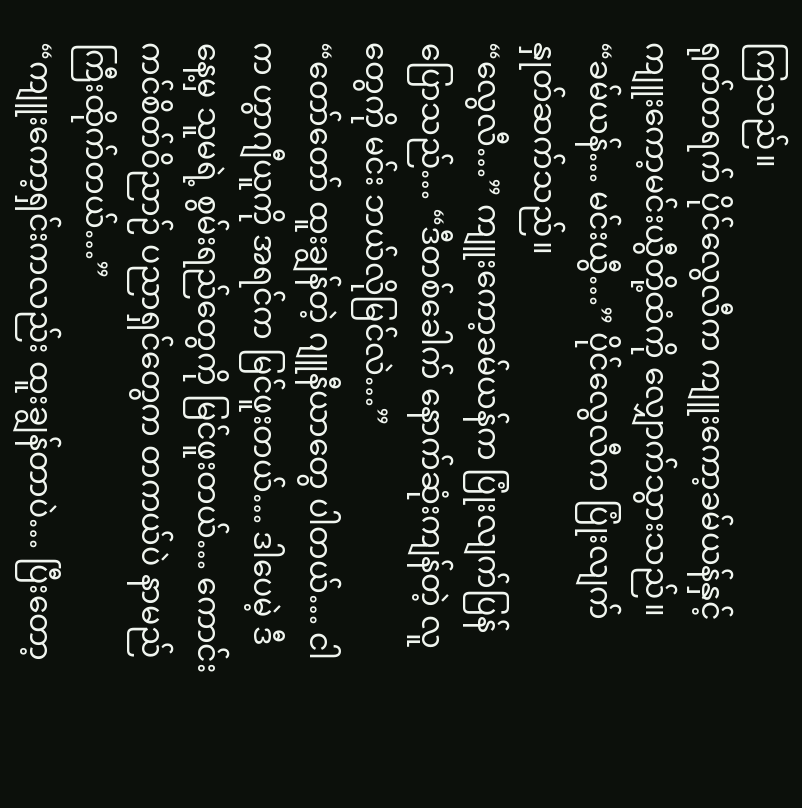ကြသည်။
ရုတ်တရက် ပိုင်လွေလီက ကျူးကော့ခမ်ယန်နှင့် ကျူးကော့မင်းယွီတို့ထံကို လျှောက်သွားသည်။
“ခမ်ယန်… မင်းယွီ…” ပိုင်လွေလီက ပြုံးလျက် နှုတ်ဆက်သည်။
“လွေလီ…” ကျူးကော့ခမ်ယန်က ပြုံးလျက်ပြန်ပြောသည်… “ဒီတစ်ခေါက် နောက်ဆုံးကျန်တဲ့ လူတွေကို မင်း ဘယ်လိုမြင်လဲ…”
“တော်တော် ထူးချွန်တဲ့ ဂျူနီယာတွေ ပါတယ်… ငါက ဟွာဂျီယူကို အရင်က မြင်ဖူးတယ်… ဒါပေမဲ့ ဒီနေ့မှ သူမရဲ့ စွမ်းရည်တွေကို မြင်ဖူးတယ်… ကောင်းကင်စိတ်ဝိညာဉ် ပညာရှင်တွေက တကယ်ပဲ နာမည်ကြီးထိုက်တယ်…”
“ကျူးကော့ရှင်းကလည်း ထူးချွန်တာပဲ… ပြီးတော့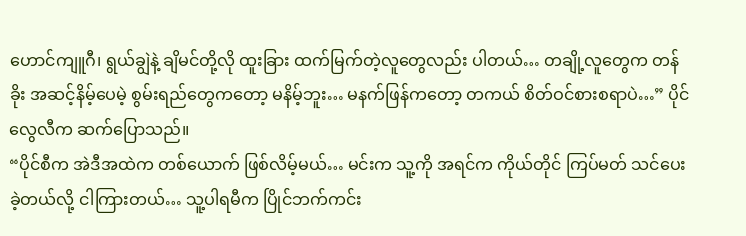ဟောင်ကျူဂီ၊ ရွယ်ချွဲနဲ့ ချိမင်တို့လို ထူးခြား ထက်မြက်တဲ့လူတွေလည်း ပါတယ်… တချို့လူတွေက တန်ခိုး အဆင့်နိမ့်ပေမဲ့ စွမ်းရည်တွေကတော့ မနိမ့်ဘူး… မနက်ဖြန်ကတော့ တကယ် စိတ်ဝင်စားစရာပဲ…” ပိုင်လွေလီက ဆက်ပြောသည်။
“ပိုင်စီက အဲဒီအထဲက တစ်ယောက် ဖြစ်လိမ့်မယ်… မင်းက သူ့ကို အရင်က ကိုယ်တိုင် ကြပ်မတ် သင်ပေးခဲ့တယ်လို့ ငါကြားတယ်… သူ့ပါရမီက ပြိုင်ဘက်ကင်း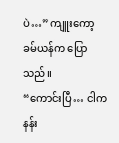ပဲ…” ကျူးကော့ခမ်ယန်က ပြောသည်။
“ကောင်းပြီ… ငါက နန်း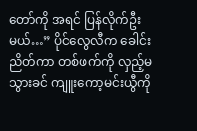တော်ကို အရင် ပြန်လိုက်ဦးမယ်…” ပိုင်လွေလီက ခေါင်းညိတ်ကာ တစ်ဖက်ကို လှည့်မသွားခင် ကျူးကော့မင်းယွီကို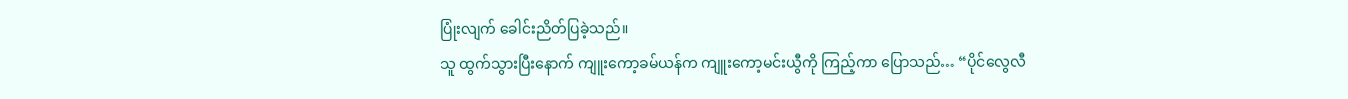ပြုံးလျက် ခေါင်းညိတ်ပြခဲ့သည်။
သူ ထွက်သွားပြီးနောက် ကျူးကော့ခမ်ယန်က ကျူးကော့မင်းယွီကို ကြည့်ကာ ပြောသည်… “ပိုင်လွေလီ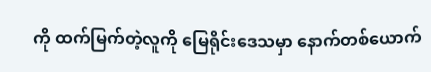ကို ထက်မြက်တဲ့လူကို မြေရိုင်းဒေသမှာ နောက်တစ်ယောက်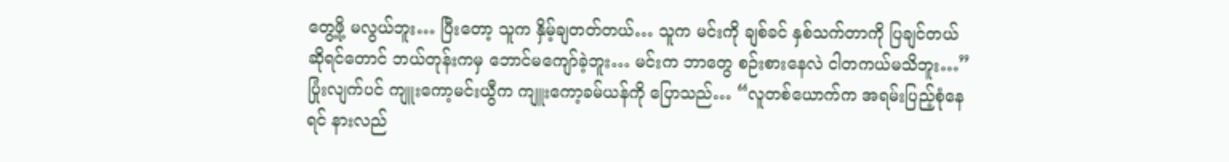တွေ့ဖို့ မလွယ်ဘူး… ပြီးတော့ သူက နှိမ့်ချတတ်တယ်… သူက မင်းကို ချစ်ခင် နှစ်သက်တာကို ပြချင်တယ် ဆိုရင်တောင် ဘယ်တုန်းကမှ ဘောင်မကျော်ခဲ့ဘူး… မင်းက ဘာတွေ စဉ်းစားနေလဲ ငါတကယ်မသိဘူး…”
ပြုံးလျက်ပင် ကျူးကော့မင်းယွီက ကျူးကော့ခမ်ယန်ကို ပြောသည်… “လူတစ်ယောက်က အရမ်းပြည့်စုံနေရင် နားလည်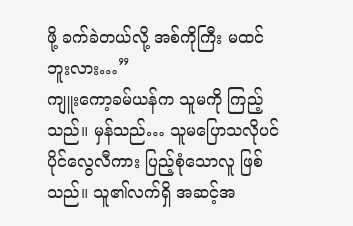ဖို့ ခက်ခဲတယ်လို့ အစ်ကိုကြီး မထင်ဘူးလား…”
ကျူးကော့ခမ်ယန်က သူမကို ကြည့်သည်။ မှန်သည်… သူမပြောသလိုပင် ပိုင်လွေလီကား ပြည့်စုံသောလူ ဖြစ်သည်။ သူ၏လက်ရှိ အဆင့်အ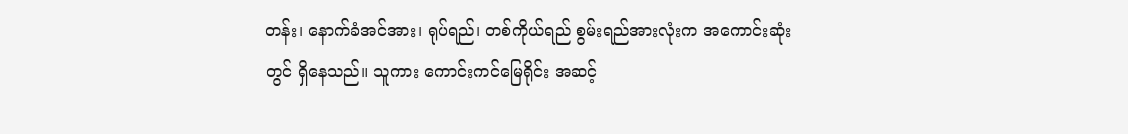တန်း၊ နောက်ခံအင်အား၊ ရုပ်ရည်၊ တစ်ကိုယ်ရည် စွမ်းရည်အားလုံးက အကောင်းဆုံးတွင် ရှိနေသည်။ သူကား ကောင်းကင်မြေရိုင်း အဆင့်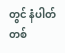တွင် နံပါတ်တစ်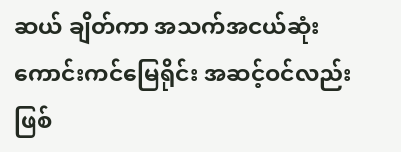ဆယ် ချိတ်ကာ အသက်အငယ်ဆုံး ကောင်းကင်မြေရိုင်း အဆင့်ဝင်လည်း ဖြစ်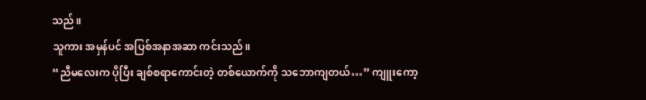သည်။
သူကား အမှန်ပင် အပြစ်အနာအဆာ ကင်းသည်။
“ညီမလေးက ပိုပြီး ချစ်စရာကောင်းတဲ့ တစ်ယောက်ကို သဘောကျတယ်…” ကျူးကော့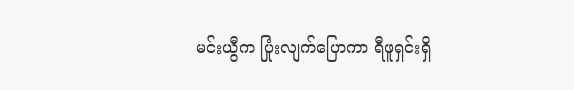မင်းယွီက ပြုံးလျက်ပြောကာ ရီဖူရှင်းရှိ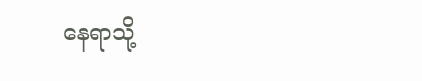နေရာသို့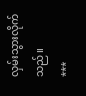လှမ်းသွားလိုက်သည်။
***